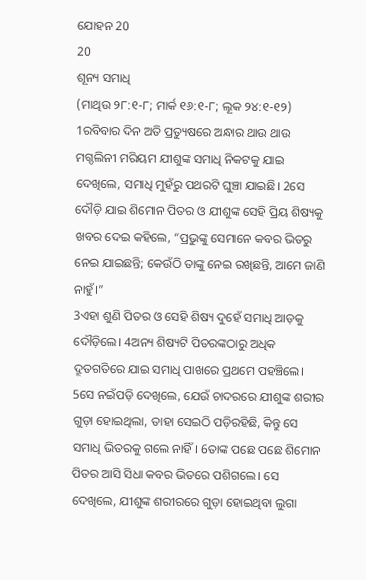ଯୋହନ 20
20
ଶୂନ୍ୟ ସମାଧି
(ମାଥିଉ ୨୮:୧-୮; ମାର୍କ ୧୬:୧-୮; ଲୂକ ୨୪:୧-୧୨)
1ରବିବାର ଦିନ ଅତି ପ୍ରତ୍ୟୁଷରେ ଅନ୍ଧାର ଥାଉ ଥାଉ ମଗ୍ଦଲିନୀ ମରିୟମ ଯୀଶୁଙ୍କ ସମାଧି ନିକଟକୁ ଯାଇ ଦେଖିଲେ, ସମାଧି ମୁହଁରୁ ପଥରଟି ଘୁଞ୍ଚା ଯାଇଛି। 2ସେ ଦୌଡ଼ି ଯାଇ ଶିମୋନ ପିତର ଓ ଯୀଶୁଙ୍କ ସେହି ପ୍ରିୟ ଶିଷ୍ୟକୁ ଖବର ଦେଇ କହିଲେ, “ପ୍ରଭୁଙ୍କୁ ସେମାନେ କବର ଭିତରୁ ନେଇ ଯାଇଛନ୍ତି; କେଉଁଠି ତାଙ୍କୁ ନେଇ ରଖିଛନ୍ତି, ଆମେ ଜାଣି ନାହୁଁ।”
3ଏହା ଶୁଣି ପିତର ଓ ସେହି ଶିଷ୍ୟ ଦୁହେଁ ସମାଧି ଆଡ଼କୁ ଦୌଡ଼ିଲେ। 4ଅନ୍ୟ ଶିଷ୍ୟଟି ପିତରଙ୍କଠାରୁ ଅଧିକ ଦ୍ରୂତଗତିରେ ଯାଇ ସମାଧି ପାଖରେ ପ୍ରଥମେ ପହଞ୍ଚିଲେ। 5ସେ ନଇଁପଡ଼ି ଦେଖିଲେ, ଯେଉଁ ଚାଦରରେ ଯୀଶୁଙ୍କ ଶରୀର ଗୁଡ଼ା ହୋଇଥିଲା, ତାହା ସେଇଠି ପଡ଼ିରହିଛି, କିନ୍ତୁ ସେ ସମାଧି ଭିତରକୁ ଗଲେ ନାହିଁ। 6ତାଙ୍କ ପଛେ ପଛେ ଶିମୋନ ପିତର ଆସି ସିଧା କବର ଭିତରେ ପଶିଗଲେ। ସେ ଦେଖିଲେ, ଯୀଶୁଙ୍କ ଶରୀରରେ ଗୁଡ଼ା ହୋଇଥିବା ଲୁଗା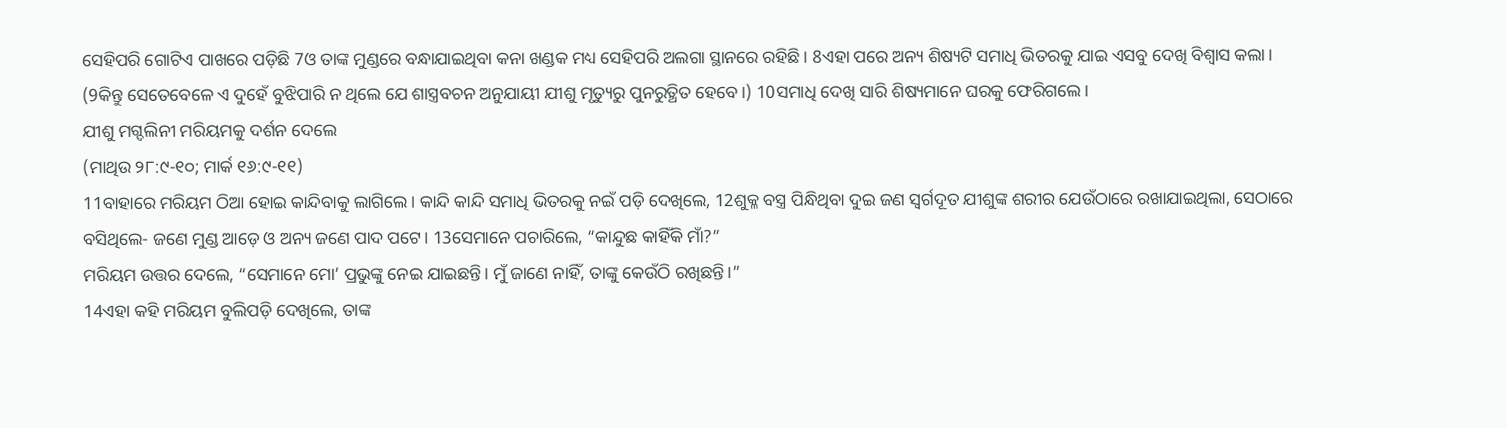ସେହିପରି ଗୋଟିଏ ପାଖରେ ପଡ଼ିଛି 7ଓ ତାଙ୍କ ମୁଣ୍ଡରେ ବନ୍ଧାଯାଇଥିବା କନା ଖଣ୍ଡକ ମଧ୍ୟ ସେହିପରି ଅଲଗା ସ୍ଥାନରେ ରହିଛି। 8ଏହା ପରେ ଅନ୍ୟ ଶିଷ୍ୟଟି ସମାଧି ଭିତରକୁ ଯାଇ ଏସବୁ ଦେଖି ବିଶ୍ୱାସ କଲା। (9କିନ୍ତୁ ସେତେବେଳେ ଏ ଦୁହେଁ ବୁଝିପାରି ନ ଥିଲେ ଯେ ଶାସ୍ତ୍ରବଚନ ଅନୁଯାୟୀ ଯୀଶୁ ମୃତ୍ୟୁରୁ ପୁନରୁତ୍ଥିତ ହେବେ।) 10ସମାଧି ଦେଖି ସାରି ଶିଷ୍ୟମାନେ ଘରକୁ ଫେରିଗଲେ।
ଯୀଶୁ ମଗ୍ଦଲିନୀ ମରିୟମକୁ ଦର୍ଶନ ଦେଲେ
(ମାଥିଉ ୨୮:୯-୧୦; ମାର୍କ ୧୬:୯-୧୧)
11ବାହାରେ ମରିୟମ ଠିଆ ହୋଇ କାନ୍ଦିବାକୁ ଲାଗିଲେ। କାନ୍ଦି କାନ୍ଦି ସମାଧି ଭିତରକୁ ନଇଁ ପଡ଼ି ଦେଖିଲେ, 12ଶୁକ୍ଳ ବସ୍ତ୍ର ପିନ୍ଧିଥିବା ଦୁଇ ଜଣ ସ୍ୱର୍ଗଦୂତ ଯୀଶୁଙ୍କ ଶରୀର ଯେଉଁଠାରେ ରଖାଯାଇଥିଲା, ସେଠାରେ ବସିଥିଲେ- ଜଣେ ମୁଣ୍ଡ ଆଡ଼େ ଓ ଅନ୍ୟ ଜଣେ ପାଦ ପଟେ। 13ସେମାନେ ପଚାରିଲେ, “କାନ୍ଦୁଛ କାହିଁକି ମାଁ?”
ମରିୟମ ଉତ୍ତର ଦେଲେ, “ସେମାନେ ମୋ’ ପ୍ରଭୁଙ୍କୁ ନେଇ ଯାଇଛନ୍ତି। ମୁଁ ଜାଣେ ନାହିଁ, ତାଙ୍କୁ କେଉଁଠି ରଖିଛନ୍ତି।”
14ଏହା କହି ମରିୟମ ବୁଲିପଡ଼ି ଦେଖିଲେ, ତାଙ୍କ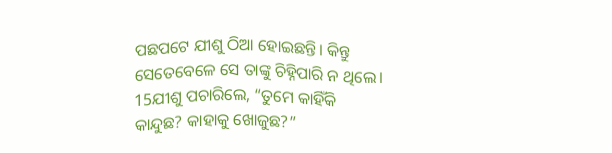ପଛପଟେ ଯୀଶୁ ଠିଆ ହୋଇଛନ୍ତି। କିନ୍ତୁ ସେତେବେଳେ ସେ ତାଙ୍କୁ ଚିହ୍ନିପାରି ନ ଥିଲେ। 15ଯୀଶୁ ପଚାରିଲେ, “ତୁମେ କାହିଁକି କାନ୍ଦୁଛ? କାହାକୁ ଖୋଜୁଛ?”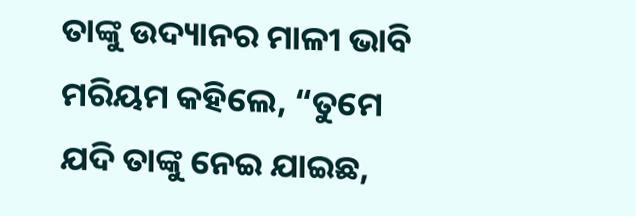ତାଙ୍କୁ ଉଦ୍ୟାନର ମାଳୀ ଭାବି ମରିୟମ କହିଲେ, “ତୁମେ ଯଦି ତାଙ୍କୁ ନେଇ ଯାଇଛ,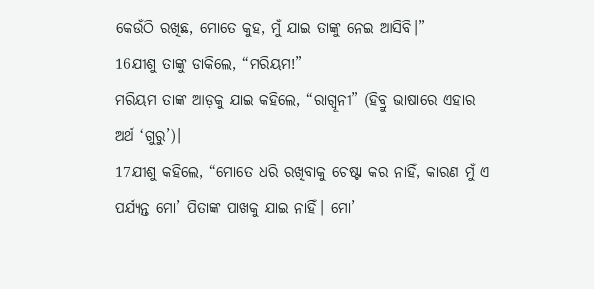କେଉଁଠି ରଖିଛ, ମୋତେ କୁହ, ମୁଁ ଯାଇ ତାଙ୍କୁ ନେଇ ଆସିବି।”
16ଯୀଶୁ ତାଙ୍କୁ ଡାକିଲେ, “ମରିୟମ!”
ମରିୟମ ତାଙ୍କ ଆଡ଼କୁ ଯାଇ କହିଲେ, “ରାଗ୍ବୂନୀ” (ହିବ୍ରୁ ଭାଷାରେ ଏହାର ଅର୍ଥ ‘ଗୁରୁ’)।
17ଯୀଶୁ କହିଲେ, “ମୋତେ ଧରି ରଖିବାକୁ ଚେଷ୍ଟା କର ନାହିଁ, କାରଣ ମୁଁ ଏ ପର୍ଯ୍ୟନ୍ତ ମୋ’ ପିତାଙ୍କ ପାଖକୁ ଯାଇ ନାହିଁ। ମୋ’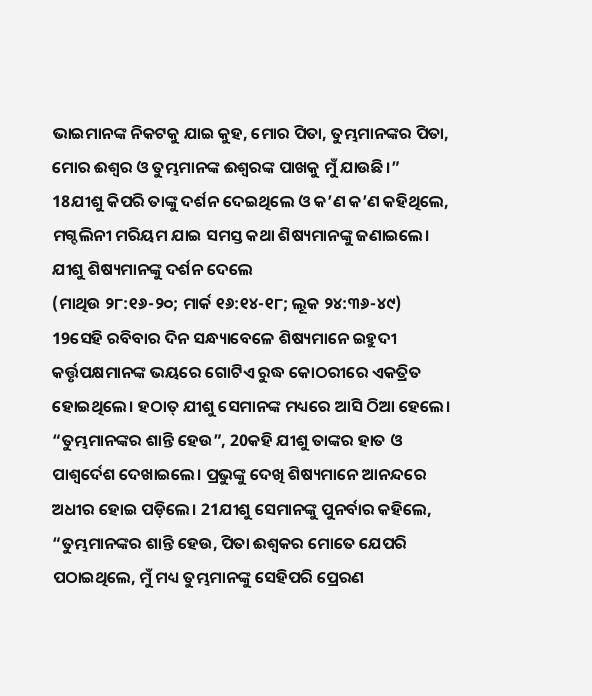ଭାଇମାନଙ୍କ ନିକଟକୁ ଯାଇ କୁହ, ମୋର ପିତା, ତୁମ୍ଭମାନଙ୍କର ପିତା, ମୋର ଈଶ୍ୱର ଓ ତୁମ୍ଭମାନଙ୍କ ଈଶ୍ୱରଙ୍କ ପାଖକୁ ମୁଁ ଯାଉଛି।”
18ଯୀଶୁ କିପରି ତାଙ୍କୁ ଦର୍ଶନ ଦେଇଥିଲେ ଓ କ’ଣ କ’ଣ କହିଥିଲେ, ମଗ୍ଦଲିନୀ ମରିୟମ ଯାଇ ସମସ୍ତ କଥା ଶିଷ୍ୟମାନଙ୍କୁ ଜଣାଇଲେ।
ଯୀଶୁ ଶିଷ୍ୟମାନଙ୍କୁ ଦର୍ଶନ ଦେଲେ
(ମାଥିଉ ୨୮:୧୬-୨୦; ମାର୍କ ୧୬:୧୪-୧୮; ଲୂକ ୨୪:୩୬-୪୯)
19ସେହି ରବିବାର ଦିନ ସନ୍ଧ୍ୟାବେଳେ ଶିଷ୍ୟମାନେ ଇହୁଦୀ କର୍ତ୍ତୃପକ୍ଷମାନଙ୍କ ଭୟରେ ଗୋଟିଏ ରୁଦ୍ଧ କୋଠରୀରେ ଏକତ୍ରିତ ହୋଇଥିଲେ। ହଠାତ୍ ଯୀଶୁ ସେମାନଙ୍କ ମଧ୍ୟରେ ଆସି ଠିଆ ହେଲେ। “ତୁମ୍ଭମାନଙ୍କର ଶାନ୍ତି ହେଉ”, 20କହି ଯୀଶୁ ତାଙ୍କର ହାତ ଓ ପାଶ୍ୱର୍ଦେଶ ଦେଖାଇଲେ। ପ୍ରଭୁଙ୍କୁ ଦେଖି ଶିଷ୍ୟମାନେ ଆନନ୍ଦରେ ଅଧୀର ହୋଇ ପଡ଼ିଲେ। 21ଯୀଶୁ ସେମାନଙ୍କୁ ପୁନର୍ବାର କହିଲେ, “ତୁମ୍ଭମାନଙ୍କର ଶାନ୍ତି ହେଉ, ପିତା ଈଶ୍ୱକର ମୋତେ ଯେପରି ପଠାଇଥିଲେ, ମୁଁ ମଧ୍ୟ ତୁମ୍ଭମାନଙ୍କୁ ସେହିପରି ପ୍ରେରଣ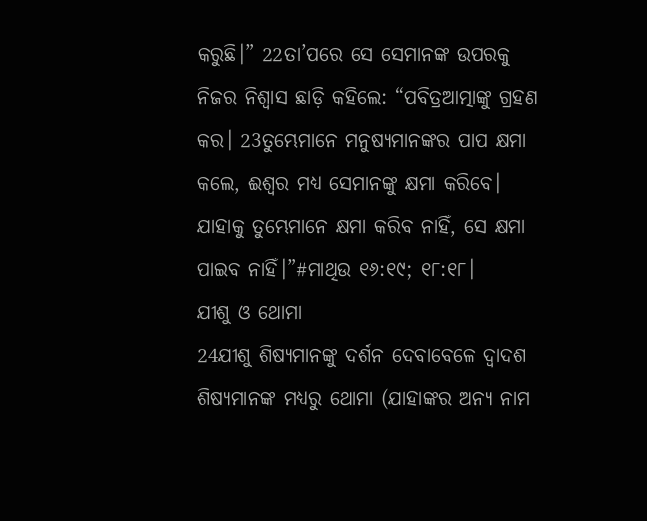କରୁଛି।” 22ତା’ପରେ ସେ ସେମାନଙ୍କ ଉପରକୁ ନିଜର ନିଶ୍ୱାସ ଛାଡ଼ି କହିଲେ: “ପବିତ୍ରଆତ୍ମାଙ୍କୁ ଗ୍ରହଣ କର। 23ତୁମ୍ଭେମାନେ ମନୁଷ୍ୟମାନଙ୍କର ପାପ କ୍ଷମା କଲେ, ଈଶ୍ୱର ମଧ୍ୟ ସେମାନଙ୍କୁ କ୍ଷମା କରିବେ। ଯାହାକୁ ତୁମ୍ଭେମାନେ କ୍ଷମା କରିବ ନାହିଁ, ସେ କ୍ଷମା ପାଇବ ନାହିଁ।”#ମାଥିଉ ୧୬:୧୯; ୧୮:୧୮।
ଯୀଶୁ ଓ ଥୋମା
24ଯୀଶୁ ଶିଷ୍ୟମାନଙ୍କୁ ଦର୍ଶନ ଦେବାବେଳେ ଦ୍ୱାଦଶ ଶିଷ୍ୟମାନଙ୍କ ମଧ୍ୟରୁ ଥୋମା (ଯାହାଙ୍କର ଅନ୍ୟ ନାମ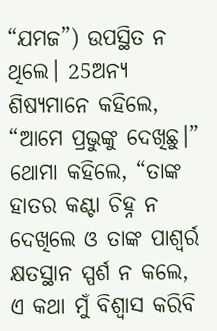“ଯମଜ”) ଉପସ୍ଥିତ ନ ଥିଲେ। 25ଅନ୍ୟ ଶିଷ୍ୟମାନେ କହିଲେ, “ଆମେ ପ୍ରଭୁଙ୍କୁ ଦେଖିଛୁ।” ଥୋମା କହିଲେ, “ତାଙ୍କ ହାତର କଣ୍ଟା ଚିହ୍ନ ନ ଦେଖିଲେ ଓ ତାଙ୍କ ପାଶ୍ୱର୍ର କ୍ଷତସ୍ଥାନ ସ୍ପର୍ଶ ନ କଲେ, ଏ କଥା ମୁଁ ବିଶ୍ୱାସ କରିବି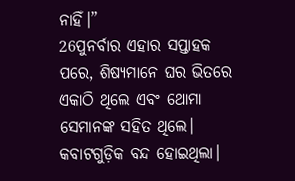ନାହିଁ।”
26ପୁନର୍ବାର ଏହାର ସପ୍ତାହକ ପରେ, ଶିଷ୍ୟମାନେ ଘର ଭିତରେ ଏକାଠି ଥିଲେ ଏବଂ ଥୋମା ସେମାନଙ୍କ ସହିତ ଥିଲେ। କବାଟଗୁଡ଼ିକ ବନ୍ଦ ହୋଇଥିଲା।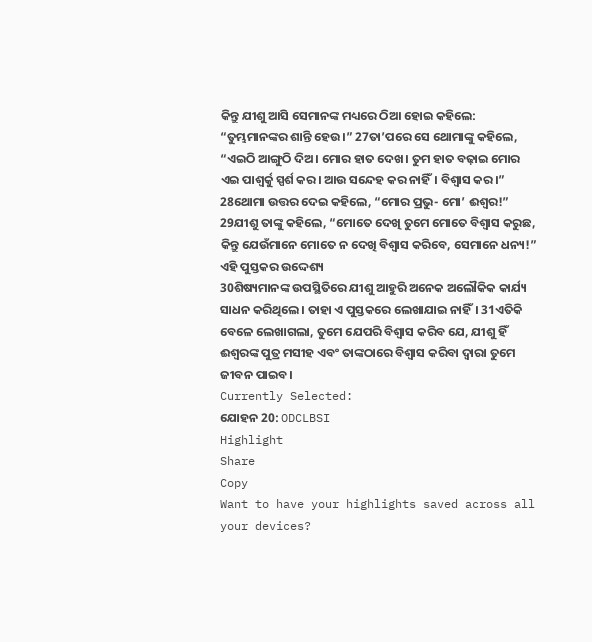କିନ୍ତୁ ଯୀଶୁ ଆସି ସେମାନଙ୍କ ମଧ୍ୟରେ ଠିଆ ହୋଇ କହିଲେ: “ତୁମ୍ଭମାନଙ୍କର ଶାନ୍ତି ହେଉ।” 27ତା’ପରେ ସେ ଥୋମାଙ୍କୁ କହିଲେ, “ଏଇଠି ଆଙ୍ଗୁଠି ଦିଅ। ମୋର ହାତ ଦେଖ। ତୁମ ହାତ ବଢ଼ାଇ ମୋର ଏଇ ପାଶ୍ୱର୍କୁ ସ୍ପର୍ଶ କର। ଆଉ ସନ୍ଦେହ କର ନାହିଁ। ବିଶ୍ୱାସ କର।”
28ଥୋମା ଉତ୍ତର ଦେଇ କହିଲେ, “ମୋର ପ୍ରଭୁ- ମୋ’ ଈଶ୍ୱର!”
29ଯୀଶୁ ତାଙ୍କୁ କହିଲେ, “ମୋତେ ଦେଖି ତୁମେ ମୋତେ ବିଶ୍ୱାସ କରୁଛ, କିନ୍ତୁ ଯେଉଁମାନେ ମୋତେ ନ ଦେଖି ବିଶ୍ୱାସ କରିବେ, ସେମାନେ ଧନ୍ୟ!”
ଏହି ପୁସ୍ତକର ଉଦ୍ଦେଶ୍ୟ
30ଶିଷ୍ୟମାନଙ୍କ ଉପସ୍ଥିତିରେ ଯୀଶୁ ଆହୁରି ଅନେକ ଅଲୌକିକ କାର୍ଯ୍ୟ ସାଧନ କରିଥିଲେ। ତାହା ଏ ପୁସ୍ତକରେ ଲେଖାଯାଇ ନାହିଁ। 31ଏତିକି ବେଳେ ଲେଖାଗଲା, ତୁମେ ଯେପରି ବିଶ୍ୱାସ କରିବ ଯେ, ଯୀଶୁ ହିଁ ଈଶ୍ୱରଙ୍କ ପୁତ୍ର ମସୀହ ଏବଂ ତାଙ୍କଠାରେ ବିଶ୍ୱାସ କରିବା ଦ୍ୱାରା ତୁମେ ଜୀବନ ପାଇବ।
Currently Selected:
ଯୋହନ 20: ODCLBSI
Highlight
Share
Copy
Want to have your highlights saved across all your devices?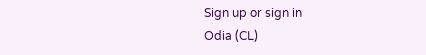Sign up or sign in
Odia (CL)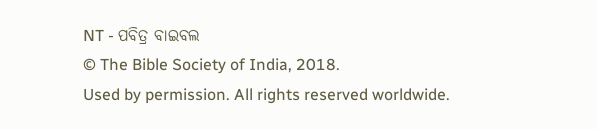NT - ପବିତ୍ର ବାଇବଲ
© The Bible Society of India, 2018.
Used by permission. All rights reserved worldwide.